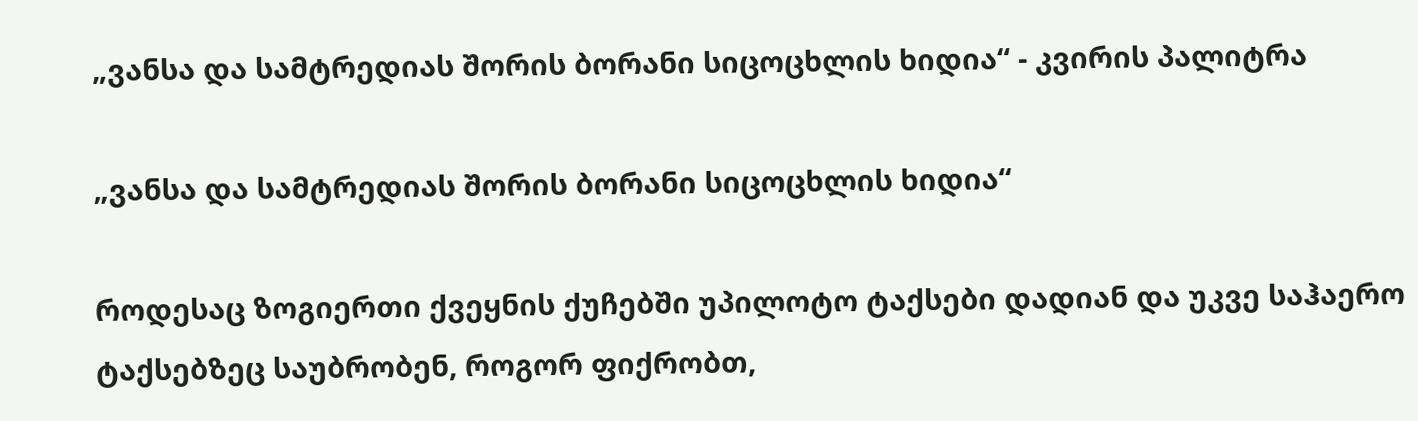„ვანსა და სამტრედიას შორის ბორანი სიცოცხლის ხიდია“ - კვირის პალიტრა

„ვანსა და სამტრედიას შორის ბორანი სიცოცხლის ხიდია“

როდესაც ზოგიერთი ქვეყნის ქუჩებში უპილოტო ტაქსები დადიან და უკვე საჰაერო ტაქსებზეც საუბრობენ, როგორ ფიქრობთ,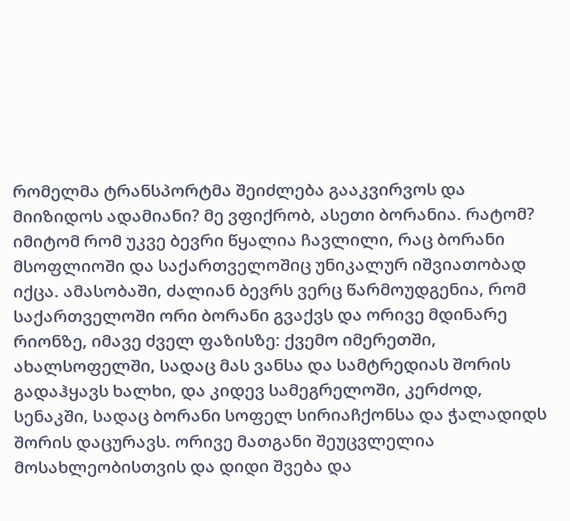რომელმა ტრანსპორტმა შეიძლება გააკვირვოს და მიიზიდოს ადამიანი? მე ვფიქრობ, ასეთი ბორანია. რატომ? იმიტომ რომ უკვე ბევრი წყალია ჩავლილი, რაც ბორანი მსოფლიოში და საქართველოშიც უნიკალურ იშვიათობად იქცა. ამასობაში, ძალიან ბევრს ვერც წარმოუდგენია, რომ საქართველოში ორი ბორანი გვაქვს და ორივე მდინარე რიონზე, იმავე ძველ ფაზისზე: ქვემო იმერეთში, ახალსოფელში, სადაც მას ვანსა და სამტრედიას შორის გადაჰყავს ხალხი, და კიდევ სამეგრელოში, კერძოდ, სენაკში, სადაც ბორანი სოფელ სირიაჩქონსა და ჭალადიდს შორის დაცურავს. ორივე მათგანი შეუცვლელია მოსახლეობისთვის და დიდი შვება და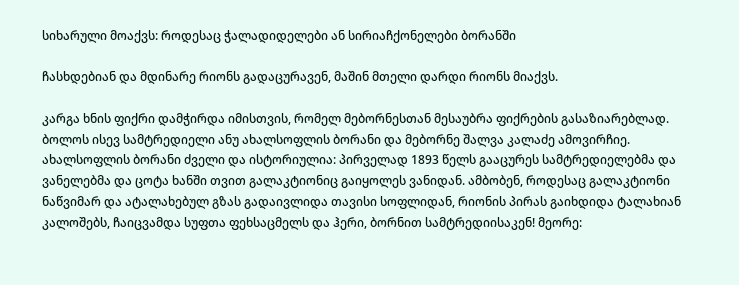სიხარული მოაქვს: როდესაც ჭალადიდელები ან სირიაჩქონელები ბორანში

ჩასხდებიან და მდინარე რიონს გადაცურავენ, მაშინ მთელი დარდი რიონს მიაქვს.

კარგა ხნის ფიქრი დამჭირდა იმისთვის, რომელ მებორნესთან მესაუბრა ფიქრების გასაზიარებლად. ბოლოს ისევ სამტრედიელი ანუ ახალსოფლის ბორანი და მებორნე შალვა კალაძე ამოვირჩიე. ახალსოფლის ბორანი ძველი და ისტორიულია: პირველად 1893 წელს გააცურეს სამტრედიელებმა და ვანელებმა და ცოტა ხანში თვით გალაკტიონიც გაიყოლეს ვანიდან. ამბობენ, როდესაც გალაკტიონი ნაწვიმარ და ატალახებულ გზას გადაივლიდა თავისი სოფლიდან, რიონის პირას გაიხდიდა ტალახიან კალოშებს, ჩაიცვამდა სუფთა ფეხსაცმელს და ჰერი, ბორნით სამტრედიისაკენ! მეორე: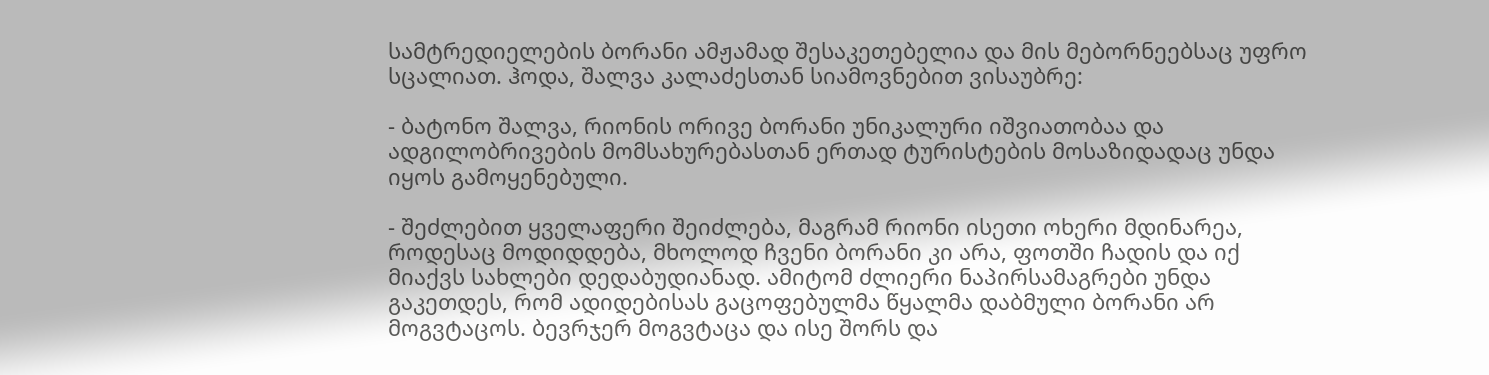სამტრედიელების ბორანი ამჟამად შესაკეთებელია და მის მებორნეებსაც უფრო სცალიათ. ჰოდა, შალვა კალაძესთან სიამოვნებით ვისაუბრე:

- ბატონო შალვა, რიონის ორივე ბორანი უნიკალური იშვიათობაა და ადგილობრივების მომსახურებასთან ერთად ტურისტების მოსაზიდადაც უნდა იყოს გამოყენებული.

- შეძლებით ყველაფერი შეიძლება, მაგრამ რიონი ისეთი ოხერი მდინარეა, როდესაც მოდიდდება, მხოლოდ ჩვენი ბორანი კი არა, ფოთში ჩადის და იქ მიაქვს სახლები დედაბუდიანად. ამიტომ ძლიერი ნაპირსამაგრები უნდა გაკეთდეს, რომ ადიდებისას გაცოფებულმა წყალმა დაბმული ბორანი არ მოგვტაცოს. ბევრჯერ მოგვტაცა და ისე შორს და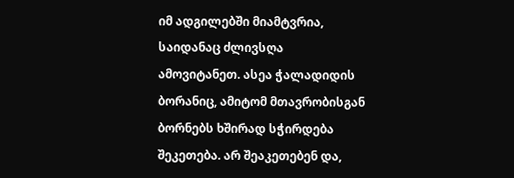იმ ადგილებში მიამტვრია, საიდანაც ძლივსღა ამოვიტანეთ. ასეა ჭალადიდის ბორანიც, ამიტომ მთავრობისგან ბორნებს ხშირად სჭირდება შეკეთება. არ შეაკეთებენ და,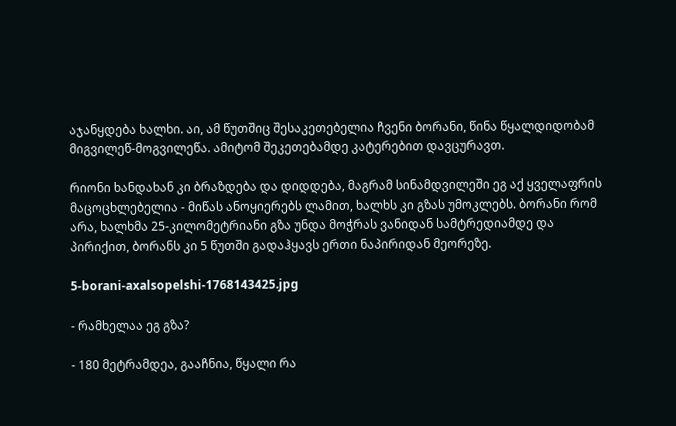აჯანყდება ხალხი. აი, ამ წუთშიც შესაკეთებელია ჩვენი ბორანი, წინა წყალდიდობამ მიგვილეწ-მოგვილეწა. ამიტომ შეკეთებამდე კატერებით დავცურავთ.

რიონი ხანდახან კი ბრაზდება და დიდდება, მაგრამ სინამდვილეში ეგ აქ ყველაფრის მაცოცხლებელია - მიწას ანოყიერებს ლამით, ხალხს კი გზას უმოკლებს. ბორანი რომ არა, ხალხმა 25-კილომეტრიანი გზა უნდა მოჭრას ვანიდან სამტრედიამდე და პირიქით, ბორანს კი 5 წუთში გადაჰყავს ერთი ნაპირიდან მეორეზე.

5-borani-axalsopelshi-1768143425.jpg

- რამხელაა ეგ გზა?

- 180 მეტრამდეა, გააჩნია, წყალი რა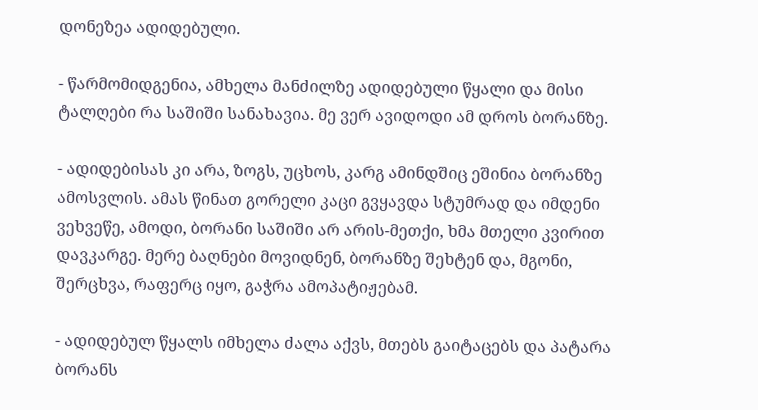დონეზეა ადიდებული.

- წარმომიდგენია, ამხელა მანძილზე ადიდებული წყალი და მისი ტალღები რა საშიში სანახავია. მე ვერ ავიდოდი ამ დროს ბორანზე.

- ადიდებისას კი არა, ზოგს, უცხოს, კარგ ამინდშიც ეშინია ბორანზე ამოსვლის. ამას წინათ გორელი კაცი გვყავდა სტუმრად და იმდენი ვეხვეწე, ამოდი, ბორანი საშიში არ არის-მეთქი, ხმა მთელი კვირით დავკარგე. მერე ბაღნები მოვიდნენ, ბორანზე შეხტენ და, მგონი, შერცხვა, რაფერც იყო, გაჭრა ამოპატიჟებამ.

- ადიდებულ წყალს იმხელა ძალა აქვს, მთებს გაიტაცებს და პატარა ბორანს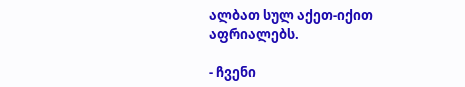ალბათ სულ აქეთ-იქით აფრიალებს.

- ჩვენი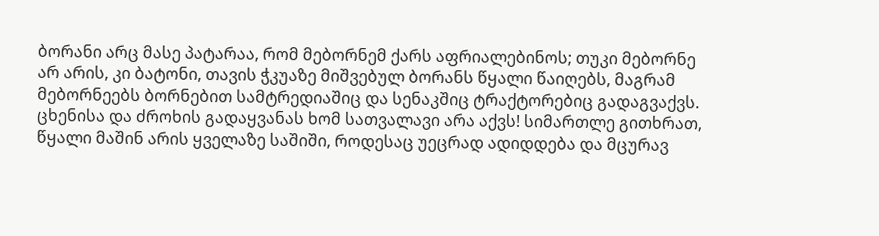ბორანი არც მასე პატარაა, რომ მებორნემ ქარს აფრიალებინოს; თუკი მებორნე არ არის, კი ბატონი, თავის ჭკუაზე მიშვებულ ბორანს წყალი წაიღებს, მაგრამ მებორნეებს ბორნებით სამტრედიაშიც და სენაკშიც ტრაქტორებიც გადაგვაქვს. ცხენისა და ძროხის გადაყვანას ხომ სათვალავი არა აქვს! სიმართლე გითხრათ, წყალი მაშინ არის ყველაზე საშიში, როდესაც უეცრად ადიდდება და მცურავ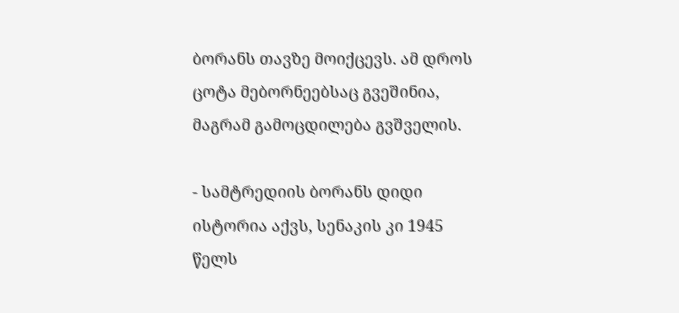ბორანს თავზე მოიქცევს. ამ დროს ცოტა მებორნეებსაც გვეშინია, მაგრამ გამოცდილება გვშველის.

- სამტრედიის ბორანს დიდი ისტორია აქვს, სენაკის კი 1945 წელს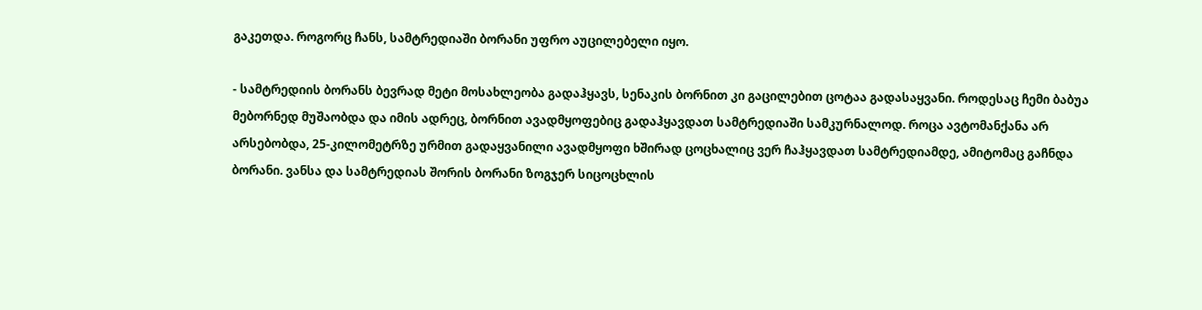გაკეთდა. როგორც ჩანს, სამტრედიაში ბორანი უფრო აუცილებელი იყო.

- სამტრედიის ბორანს ბევრად მეტი მოსახლეობა გადაჰყავს, სენაკის ბორნით კი გაცილებით ცოტაა გადასაყვანი. როდესაც ჩემი ბაბუა მებორნედ მუშაობდა და იმის ადრეც, ბორნით ავადმყოფებიც გადაჰყავდათ სამტრედიაში სამკურნალოდ. როცა ავტომანქანა არ არსებობდა, 25-კილომეტრზე ურმით გადაყვანილი ავადმყოფი ხშირად ცოცხალიც ვერ ჩაჰყავდათ სამტრედიამდე, ამიტომაც გაჩნდა ბორანი. ვანსა და სამტრედიას შორის ბორანი ზოგჯერ სიცოცხლის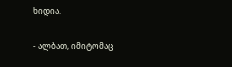ხიდია.

- ალბათ, იმიტომაც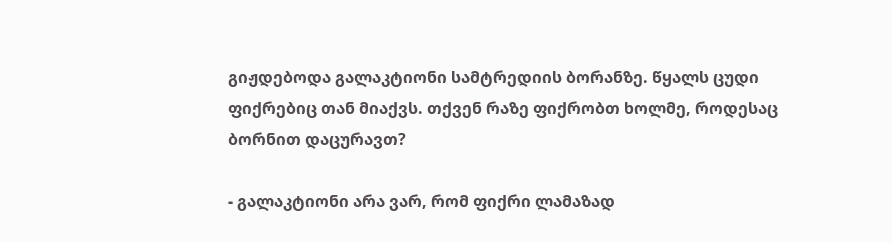გიჟდებოდა გალაკტიონი სამტრედიის ბორანზე. წყალს ცუდი ფიქრებიც თან მიაქვს. თქვენ რაზე ფიქრობთ ხოლმე, როდესაც ბორნით დაცურავთ?

- გალაკტიონი არა ვარ, რომ ფიქრი ლამაზად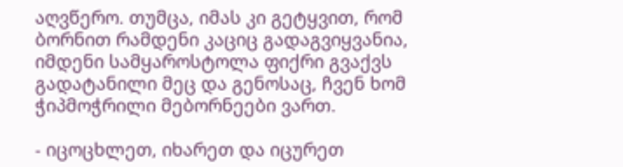აღვწერო. თუმცა, იმას კი გეტყვით, რომ ბორნით რამდენი კაციც გადაგვიყვანია, იმდენი სამყაროსტოლა ფიქრი გვაქვს გადატანილი მეც და გენოსაც, ჩვენ ხომ ჭიპმოჭრილი მებორნეები ვართ.

- იცოცხლეთ, იხარეთ და იცურეთ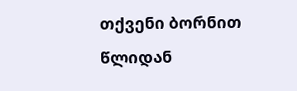თქვენი ბორნით წლიდან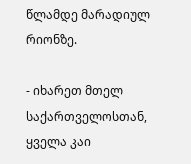წლამდე მარადიულ რიონზე.

- იხარეთ მთელ საქართველოსთან, ყველა კაი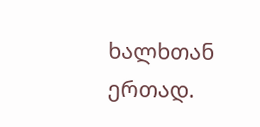ხალხთან ერთად.